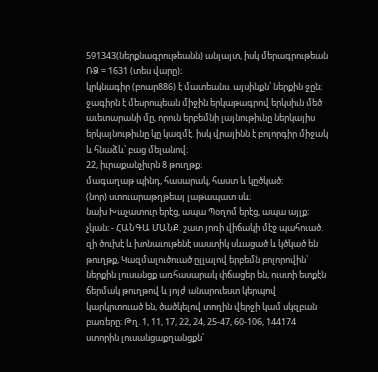591343(ներքնագրութեանն) անյայտ, իսկ մերագրութեան ՌՁ = 1631 (տես վարը)։
կրկնագիր (բոար886) է մատեանս. այսինքն՝ ներքին ջըն։ ջագիրն է մեսրոպեան միջին երկաթագրով երկսիւն մեծ աւետարանի մը, որուն երբեմնի լայնութիւնը ներկայիս երկայնութիւնը կը կազմէ. իսկ վրայինն է բոլորգիր միջակ և հնաձև՝ բաց մելանով։
22, իւրաքանչիւրն 8 թուղթք։
մագաղաթ պինդ, հասարակ, հաստ և կըծկած։
(նոր) ստուարաթղթեայ լաթապատ սև։
նախ Խաչատուր երէց, ապա Պօղոմ երէց, ապա այլք։
չկան։ - ՀԱՆԳԱ ՄԱՆՔ. շատ յոռի վիճակի մէջ պահուած. զի ծուխէ և խոնաւութենէ սաստիկ սևացած և կծկած են թուղթք, Կազմալուծուած ըլլալով երբեմն բոլորովին՝ ներքին լուսանցք առհասարակ փճացեր են, ուստի ետքէն ճերմակ թուղթով և յոյժ անարուեստ կերպով կարկրտուած են, ծածկելով տողին վերջի կամ սկզբան բառերը։ Թղ. 1, 11, 17, 22, 24, 25-47, 60-106, 144174 ստորին լուսանցաքղանցքն՝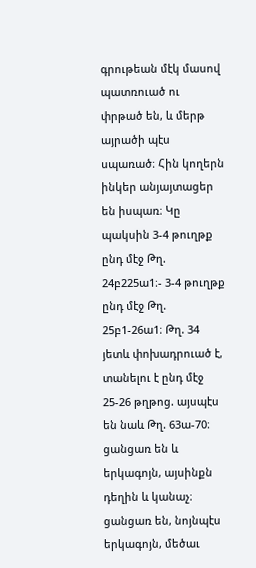գրութեան մէկ մասով պատռուած ու փրթած են, և մերթ այրածի պէս սպառած։ Հին կողերն ինկեր անյայտացեր են իսպառ։ Կը պակսին 3-4 թուղթք ընդ մէջ Թղ. 24բ225ա1։- 3-4 թուղթք ընդ մէջ Թղ. 25բ1-26ա1։ Թղ. 34 յետև փոխադրուած է, տանելու է ընդ մէջ 25-26 թղթոց. այսպէս են նաև Թղ. 63ա-70։
ցանցառ են և երկագոյն, այսինքն դեղին և կանաչ։
ցանցառ են, նոյնպէս երկագոյն, մեծաւ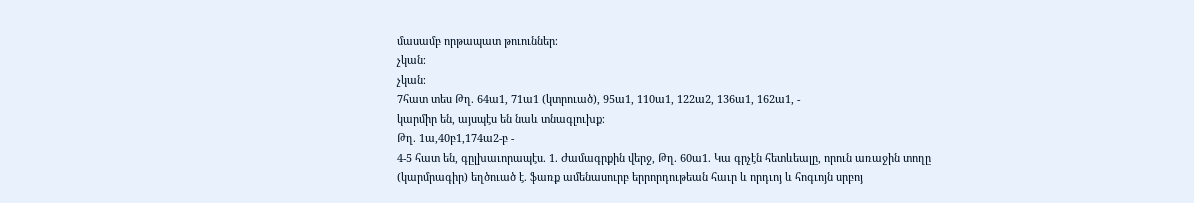մասամբ որթապատ թուուններ։
չկան։
չկան։
7հատ տես Թղ. 64ա1, 71ա1 (կտրուած), 95ա1, 110ա1, 122ա2, 136ա1, 162ա1, -
կարմիր են, այսպէս են նաև տնագլուխք։
Թղ. 1ա,40բ1,174ա2-բ -
4-5 հատ են, գըլխաւորապէս. 1. Ժամագրքին վերջ, Թղ. 60ա1. Կա գրչէն հետևեալը, որուն առաջին տողը (կարմրագիր) եղծուած է. ֆառք ամենասուրբ երրորդութեան հաւր և որդւոյ և հոգւոյն սրբոյ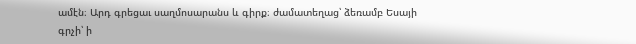ամէն։ Արդ գրեցաւ սաղմոսարանս և գիրք։ ժամատեղաց՝ ձեռամբ Եսայի գրչի՝ ի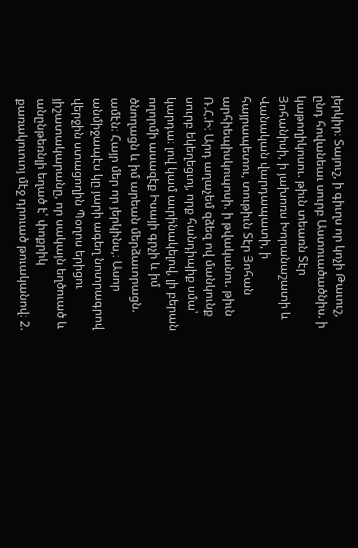յերկիր։ Տայուշ, ի գիւղս որ կոչի Թաւուշ, ընդ հովանեաւ սուրբ Աստուածածնիս. ի կաթողիկոսու. թիւն տեառն Տէր Յոհանիսի, ի յախոռս Խորանաշատի և Վանական վարդապատի, ի հայրապետու, տութիւն Տէր Յոհան արհիեպիսկոպոսի. ի թվականու. թիւն Ռ.Հ.Ի։ Արդ աղաչեմ զձեզ ով մանկունք սուրբ եկեղեցւոյ, որք հանդիպիք սմա՝ կարդա։ լով կամ աւրինակելով, լի բերան ողորմի ասազէք Իսայի գրչի և իմ ծնողացն և իմ արեան մերձաւորացն. ամէն։ Հայր մեր որ յերկինս,։ Ասոր անմիջապէս կը յարի ագեղ նոտրագրով վերջին ստացողին Պօղոս երիցու յիշատակարանը, որ սակայն եղծուած և անընթեռնլի եղած է՝ փոքրիկ քառակուուոյ մէջ դրուած թուականով։ 2.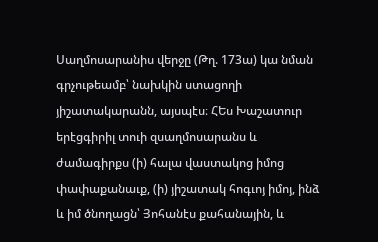Սաղմոսարանիս վերջը (Թղ. 173ա) կա նման գրչութեամբ՝ նախկին ստացողի յիշատակարանն, այսպէս։ ՀԵս Խաշատուր երէցգիրիլ տուի զսաղմոսարանս և ժամագիրքս (ի) հալա վաստակոց իմոց փափաքանաւք, (ի) յիշատակ հոգւոյ իմոյ, ինձ և իմ ծնողացն՝ Յոհանէս քահանային, և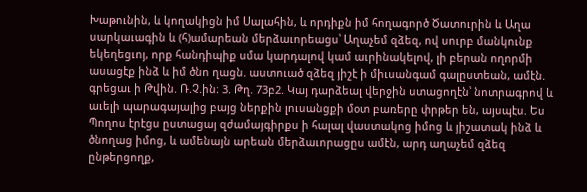Խաթունին, և կողակիցն իմ Սալահին, և որդիքն իմ հողագործ Ծատուրին և Աղա սարկաւագին և (հ)ամարեան մերձաւորեացս՝ Աղաչեմ զձեզ, ով սուրբ մանկունք եկեղեցւոյ, որք հանդիպիք սմա կարդալով կամ աւրինակելով, լի բերան ողորմի ասացէք ինձ և իմ ծնո ղացն. աստուած զձեզ յիշէ ի միւսանգամ գալըստեան, ամէն. գրեցաւ ի Թվին. Ռ.Չ.ին։ 3. Թղ. 73բ2. Կայ դարձեալ վերջին ստացողէն՝ նոտրագրով և աւելի պարագայալից բայց ներքին լուսանցքի մօտ բառերը փրթեր են, այսպէս. Ես Պողոս էրէցս ըստացայ զժամայգիրքս ի հալալ վաստակոց իմոց և յիշատակ ինձ և ծնողաց իմոց, և ամենայն արեան մերձաւորացըս ամէն, արդ աղաչեմ զձեզ ընթերցողք,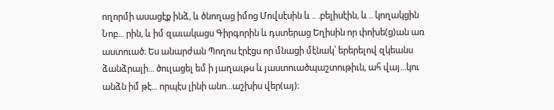ողորմի ասացէք ինձ, և ծնողաց իմոց Մովսէսին և .. .բելիսէին, և .. կողակցին Նոբ... րին, և իմ զաւակացս Գիրգորին և դստերաց Եղիսին որ փոխե(ց)ան առ աստուած։ Ես անարժան Պողոս էրէցս որ մնացի մէնակ՝ երերելով զկեանս ձանձրալի... ծուլացել եմ ի յաղաւթս և յաստուածպաշտութիւն, ահ վայ...կու անձն իմ թէ... որպէս լինի անո...աշխիս վեր(այ)։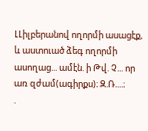ԼԼիլբերանով ողորմի ասացէք, և աստուած ձեգ ողորմի ասողաց... ամէն. ի Թվ. Չ... որ առ զժամ(ագիրքս)։ Զ.Ռ....։
.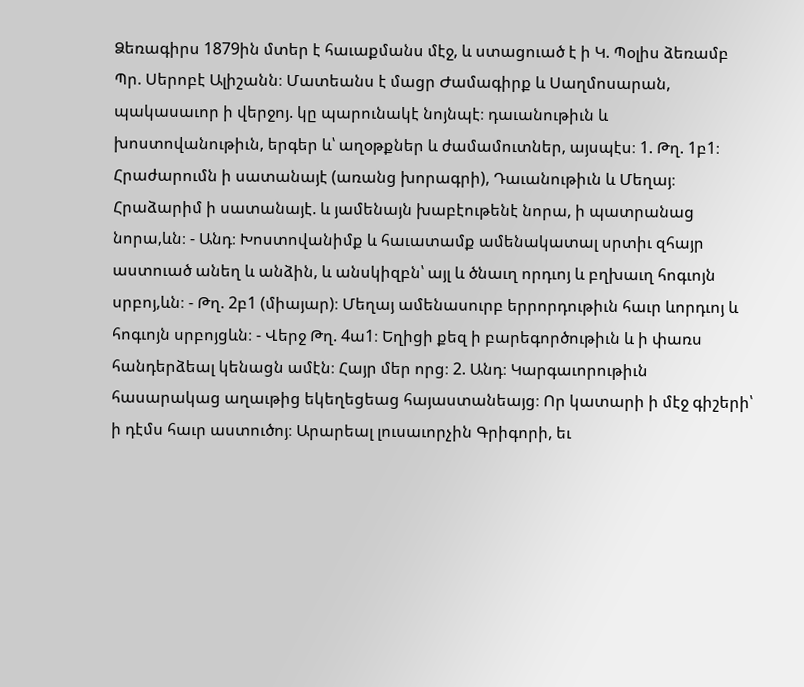Ձեռագիրս 1879ին մտեր է հաւաքմանս մէջ, և ստացուած է ի Կ. Պօլիս ձեռամբ Պր. Սերոբէ Ալիշանն։ Մատեանս է մացր Ժամագիրք և Սաղմոսարան, պակասաւոր ի վերջոյ. կը պարունակէ նոյնպէ։ դաւանութիւն և խոստովանութիւն, երգեր և՝ աղօթքներ և ժամամուտներ, այսպէս։ 1. Թղ. 1բ1։ Հրաժարումն ի սատանայէ (առանց խորագրի), Դաւանութիւն և Մեղայ։ Հրաձարիմ ի սատանայէ. և յամենայն խաբէութենէ նորա, ի պատրանաց նորա,ևն։ - Անդ։ Խոստովանիմք և հաւատամք ամենակատալ սրտիւ զհայր աստուած անեղ և անձին, և անսկիզբն՝ այլ և ծնաւղ որդւոյ և բղխաւղ հոգւոյն սրբոյ,ևն։ - Թղ. 2բ1 (միայար)։ Մեղայ ամենասուրբ երրորդութիւն հաւր ևորդւոյ և հոգւոյն սրբոյցևն։ - Վերջ Թղ. 4ա1։ Եղիցի քեզ ի բարեգործութիւն և ի փառս հանդերձեալ կենացն ամէն։ Հայր մեր որց։ 2. Անդ։ Կարգաւորութիւն հասարակաց աղաւթից եկեղեցեաց հայաստանեայց։ Որ կատարի ի մէջ գիշերի՝ ի դէմս հաւր աստուծոյ։ Արարեալ լուսաւորչին Գրիգորի, եւ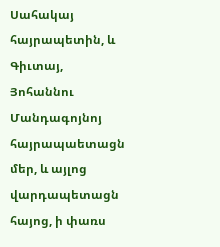Սահակայ հայրապետին, և Գիւտայ, Յոհաննու Մանդագոյնոյ հայրապաետացն մեր, և այլոց վարդապետացն հայոց, ի փառս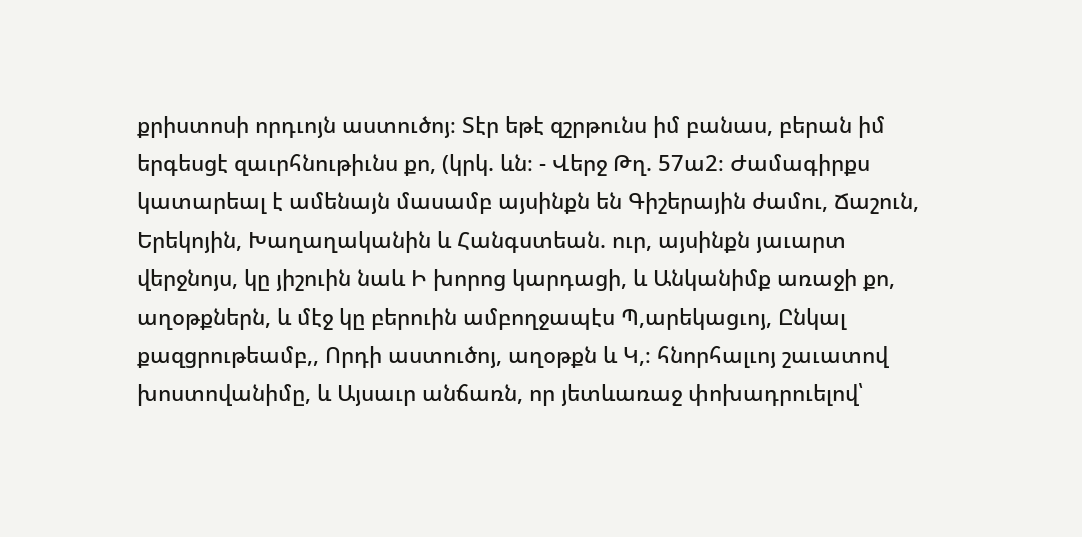քրիստոսի որդւոյն աստուծոյ։ Տէր եթէ զշրթունս իմ բանաս, բերան իմ երգեսցէ զաւրհնութիւնս քո, (կրկ. ևն։ - Վերջ Թղ. 57ա2։ Ժամագիրքս կատարեալ է ամենայն մասամբ այսինքն են Գիշերային ժամու, Ճաշուն, Երեկոյին, Խաղաղականին և Հանգստեան. ուր, այսինքն յաւարտ վերջնոյս, կը յիշուին նաև Ի խորոց կարդացի, և Անկանիմք առաջի քո, աղօթքներն, և մէջ կը բերուին ամբողջապէս Պ,արեկացւոյ, Ընկալ քազցրութեամբ,, Որդի աստուծոյ, աղօթքն և Կ,։ հնորհալւոյ շաւատով խոստովանիմը, և Այսաւր անճառն, որ յետևառաջ փոխադրուելով՝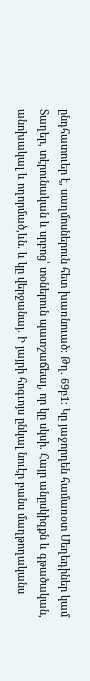ընդհատուեր է, սաղմոսներուն հետ խառնուած։ Թղ. 69բ1։ Կը յաջորդեն համառօտ Մեղեդիներ կամ Տաղեր, տէրունական և սրբոց՝ տօներուն պատշաճեալ, որ կը սկսի. Հայր անըսկիզքն և գթածական, անոխակալ և ողորմած,ևն. և կը վերջանայ. Ի յայրի հոգւոյս ընկալ նուէր բանս մաղթողականս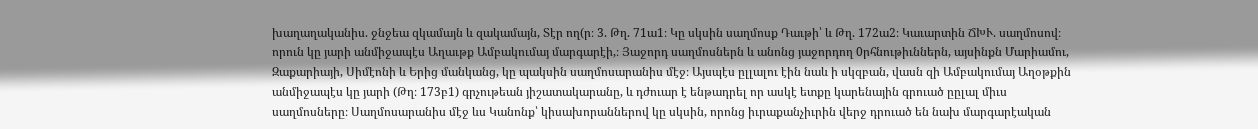խաղաղականիս. ջնջեա զկամայն և զակամայն, Տէր ող(ր։ 3. Թղ. 71ա1։ Կը սկսին սաղմոսք Դաւթի՝ և Թղ. 172ա2։ Կաւարտին ՃԽՒ. սաղմոսով։ որուն կը յարի անմիջապէս Աղաւթք Ամբակումայ մարգարէի,։ Յաջորդ սաղմոսներն և անոնց յաջորդող 0րհնութիւններն, այսինքն Մարիամու, Զաքարիայի, Սիմէոնի և Երից մանկանց, կը պակսին սաղմոսարանիս մէջ։ Այսպէս ըլլալու էին նաև ի սկզբան, վասն զի Ամբակումայ Աղօթքին անմիջապէս կը յարի (Թղ։ 173բ1) գրչութեան յիշատակարանը, և դժուար է ենթադրել որ ասկէ ետքը կարենային գրուած ըըլալ միւս սաղմոսները։ Սաղմոսարանիս մէջ ևս Կանոնք՝ կիսախորաններով կը սկսին, որոնց իւրաքանչիւրին վերջ դրուած են նախ մարգարէական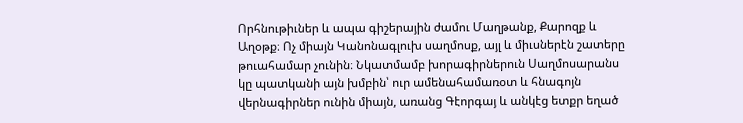Որհնութիւներ և ապա գիշերային ժամու Մաղթանք, Քարոզք և Աղօթք։ Ոչ միայն Կանոնագլուխ սաղմոսք, այլ և միւսներէն շատերը թուահամար չունին։ Նկատմամբ խորագիրներուն Սաղմոսարանս կը պատկանի այն խմբին՝ ուր ամենահամառօտ և հնագոյն վերնագիրներ ունին միայն, առանց Գէորգայ և անկէց ետքր եղած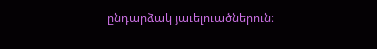ընդարձակ յաւելուածներուն։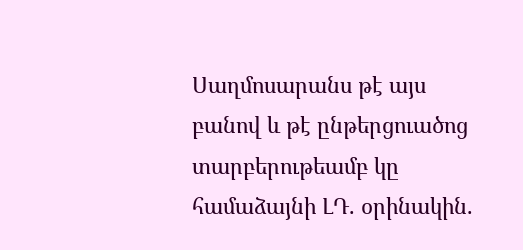Սաղմոսարանս թէ այս բանով և թէ ընթերցուածոց տարբերութեամբ կը համաձայնի ԼԴ. օրինակին.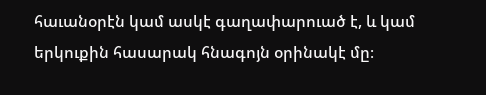հաւանօրէն կամ ասկէ գաղափարուած է, և կամ երկուքին հասարակ հնագոյն օրինակէ մը։